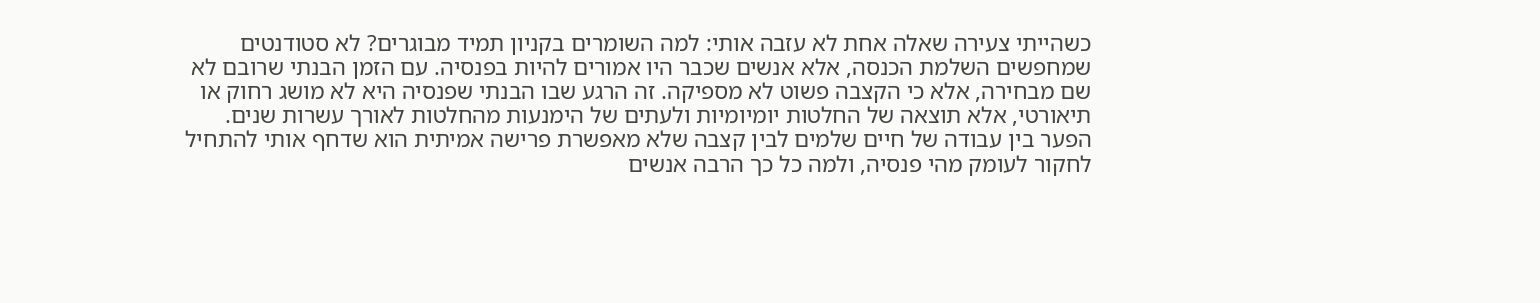כשהייתי צעירה שאלה אחת לא עזבה אותי: למה השומרים בקניון תמיד מבוגרים? לא סטודנטים שמחפשים השלמת הכנסה, אלא אנשים שכבר היו אמורים להיות בפנסיה. עם הזמן הבנתי שרובם לא שם מבחירה, אלא כי הקצבה פשוט לא מספיקה. זה הרגע שבו הבנתי שפנסיה היא לא מושג רחוק או תיאורטי, אלא תוצאה של החלטות יומיומיות ולעתים של הימנעות מהחלטות לאורך עשרות שנים.
הפער בין עבודה של חיים שלמים לבין קצבה שלא מאפשרת פרישה אמיתית הוא שדחף אותי להתחיל לחקור לעומק מהי פנסיה, ולמה כל כך הרבה אנשים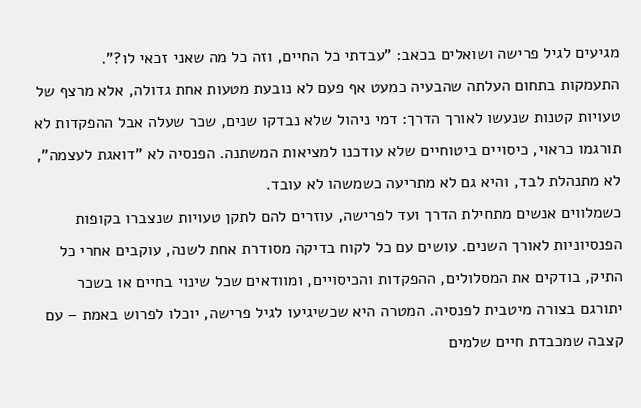מגיעים לגיל פרישה ושואלים בכאב: "עבדתי כל החיים, וזה כל מה שאני זכאי לו?".
התעמקות בתחום העלתה שהבעיה כמעט אף פעם לא נובעת מטעות אחת גדולה, אלא מרצף של טעויות קטנות שנעשו לאורך הדרך: דמי ניהול שלא נבדקו שנים, שכר שעלה אבל ההפקדות לא תורגמו כראוי, כיסויים ביטוחיים שלא עודכנו למציאות המשתנה. הפנסיה לא "דואגת לעצמה", לא מתנהלת לבד, והיא גם לא מתריעה כשמשהו לא עובד.
כשמלווים אנשים מתחילת הדרך ועד לפרישה, עוזרים להם לתקן טעויות שנצברו בקופות הפנסיוניות לאורך השנים. עושים עם כל לקוח בדיקה מסודרת אחת לשנה, עוקבים אחרי כל התיק, בודקים את המסלולים, ההפקדות והכיסויים, ומוודאים שכל שינוי בחיים או בשכר יתורגם בצורה מיטבית לפנסיה. המטרה היא שכשיגיעו לגיל פרישה, יוכלו לפרוש באמת – עם קצבה שמכבדת חיים שלמים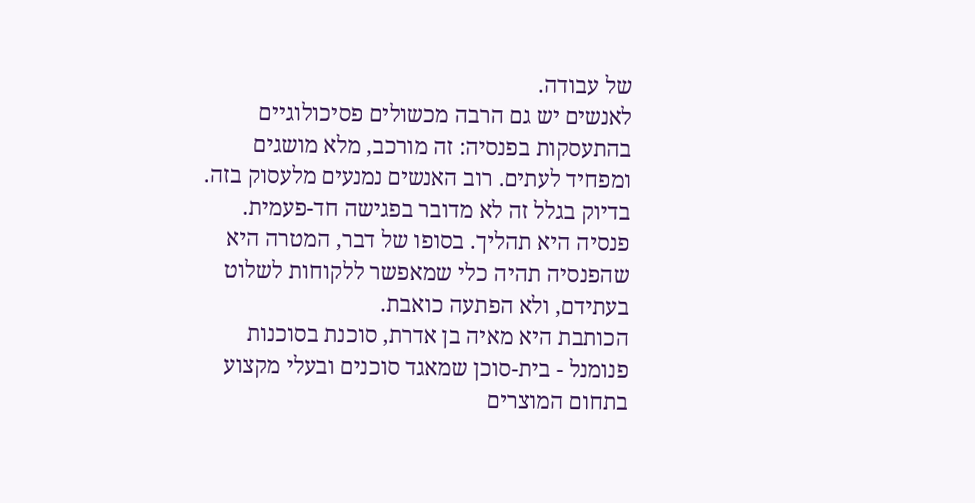של עבודה.
לאנשים יש גם הרבה מכשולים פסיכולוגיים בהתעסקות בפנסיה: זה מורכב, מלא מושגים ומפחיד לעתים. רוב האנשים נמנעים מלעסוק בזה. בדיוק בגלל זה לא מדובר בפגישה חד-פעמית. פנסיה היא תהליך. בסופו של דבר, המטרה היא שהפנסיה תהיה כלי שמאפשר ללקוחות לשלוט בעתידם, ולא הפתעה כואבת.
הכותבת היא מאיה בן אדרת, סוכנת בסוכנות פנומנל - בית-סוכן שמאגד סוכנים ובעלי מקצוע בתחום המוצרים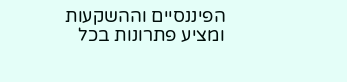הפיננסיים וההשקעות ומציע פתרונות בכל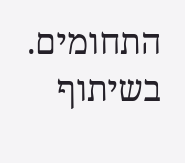התחומים.
בשיתוף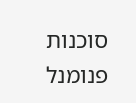סוכנות פנומנל